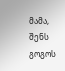მამა, შენს გოგოს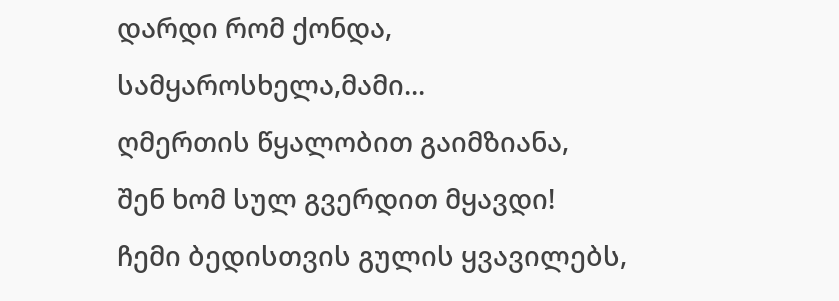დარდი რომ ქონდა,
სამყაროსხელა,მამი...
ღმერთის წყალობით გაიმზიანა,
შენ ხომ სულ გვერდით მყავდი!
ჩემი ბედისთვის გულის ყვავილებს,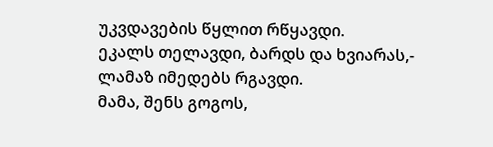უკვდავების წყლით რწყავდი.
ეკალს თელავდი, ბარდს და ხვიარას,-
ლამაზ იმედებს რგავდი.
მამა, შენს გოგოს,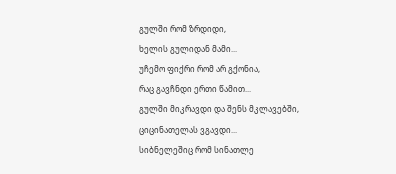გულში რომ ზრდიდი,
ხელის გულიდან მამი...
უჩემო ფიქრი რომ არ გქონია,
რაც გავჩნდი ერთი წამით...
გულში მიკრავდი და შენს მკლავებში,
ციცინათელას ვგავდი...
სიბნელეშიც რომ სინათლე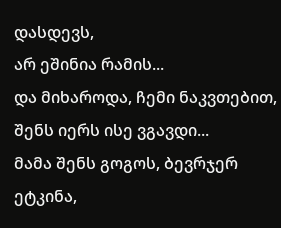დასდევს,
არ ეშინია რამის...
და მიხაროდა, ჩემი ნაკვთებით,
შენს იერს ისე ვგავდი...
მამა შენს გოგოს, ბევრჯერ ეტკინა,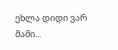ეხლა დიდი ვარ მამი...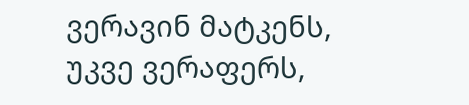ვერავინ მატკენს, უკვე ვერაფერს,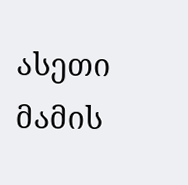ასეთი მამის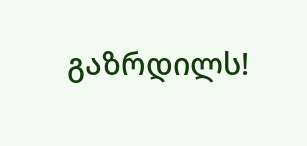გაზრდილს!